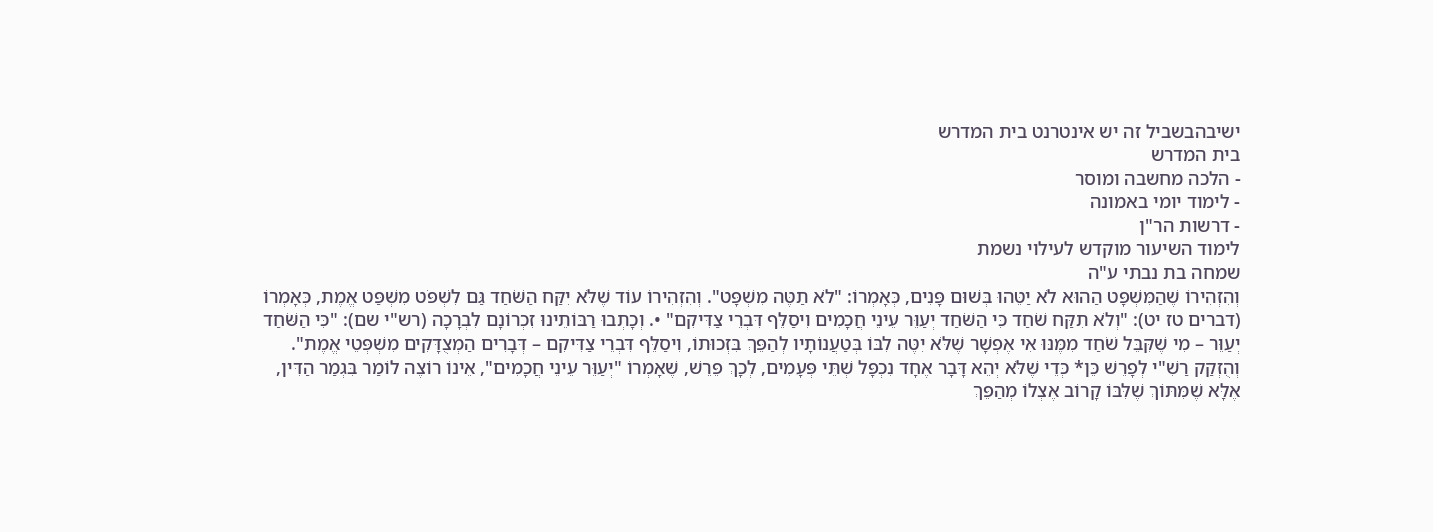ישיבהבשביל זה יש אינטרנט בית המדרש
בית המדרש
- הלכה מחשבה ומוסר
- לימוד יומי באמונה
- דרשות הר"ן
לימוד השיעור מוקדש לעילוי נשמת
שמחה בת נבתי ע"ה
וְהִזְהִירוֹ שֶׁהַמִּשְׁפָּט הַהוּא לֹא יַטֵּהוּ בְּשׁוּם פָּנִים, כְּאָמְרוֹ: "לֹא תַטֶּה מִשְׁפָּט". וְהִזְהִירוֹ עוֹד שֶׁלֹּא יִקַּח הַשֹּׁחַד גַּם לִשְׁפֹּט מִשְׁפַּט אֱמֶת, כְּאָמְרוֹ (דברים טז יט): "וְלֹא תִקַּח שֹׁחַד כִּי הַשֹּׁחַד יְעַוֵּר עֵינֵי חֲכָמִים וִיסַלֵּף דִּבְרֵי צַדִּיקִם" •. וְכָתְבוּ רַבּוֹתֵינוּ זִכְרוֹנָם לִבְרָכָה (רש"י שם): "כִּי הַשֹּׁחַד יְעַוֵּר – מִי שֶׁקִּבֵּל שֹׁחַד מִמֶּנּוּ אִי אֶפְשָׁר שֶׁלֹּא יִטֶּה לִבּוֹ בְּטַעֲנוֹתָיו לְהַפֵּךְ בִּזְכוּתוֹ, וִיסַלֵּף דִּבְרֵי צַדִּיקִם – דְּבָרִים הַמְצֻדָּקִים מִשְׁפְּטֵי אֱמֶת". וְהֻזְקַק רַשִׁ"י לְפָרֵשׁ כֵּן* כְּדֵי שֶׁלֹּא יְהֵא דָּבָר אֶחָד נִכְפָּל שְׁתֵּי פְּעָמִים, לְכָךְ פֵּרֵשׁ, שֶׁאָמְרוֹ "יְעַוֵּר עֵינֵי חֲכָמִים", אֵינוֹ רוֹצֶה לוֹמַר בִּגְמַר הַדִּין, אֶלָּא שֶׁמִּתּוֹךְ שֶׁלִּבּוֹ קָרוֹב אֶצְלוֹ מְהַפֵּךְ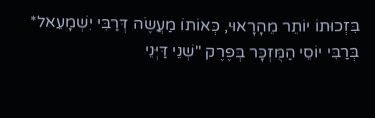בִּזְכוּתוֹ יוֹתֵר מֵהָרָאוּי, כְּאוֹתוֹ מַעֲשֶׂה דְּרַבִּי יִשְׁמָעֵאל* בְּרַבִּי יוֹסֵי הַמֻּזְכָּר בְּפֶרֶק "שְׁנֵי דַּיְּנֵי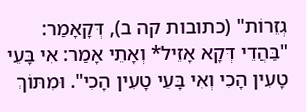גְזֵרוֹת" (כתובות קה ב), דְּקָאָמַר: "בַּהֲדֵי דְּקָא אָזֵיל* וְאָתֵי אָמַר: אִי בָּעֵי טָעִין הָכִי וְאִי בָּעֵי טָעִין הָכִי". וּמִתּוֹךְ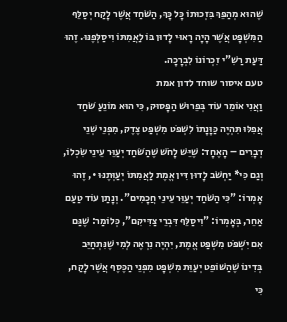שֶׁהוּא מְהַפֵּךְ בִּזְכוּתוֹ כָּל כָּךְ, הַשֹּׁחַד אֲשֶׁר לָקַח יְסַלֵּף הַמִּשְׁפָּט אֲשֶׁר הָיָה רָאוּי לָדוּן בּוֹ לַאֲמִתּוֹ וִיסַלְּפֶנּוּ. זֶהוּ דַּעַת רַשִׁ"י זִכְרוֹנוֹ לִבְרָכָה.
טעם איסור שוחד לדון אמת
וַאֲנִי אוֹמֵר עוֹד בְּפֵרוּשׁ הַפָּסוּק, כִּי הוּא מוֹנֵעַ שֹׁחַד אֲפִלּוּ תִּהְיֶה כַּוָּנָתוֹ לִשְׁפֹּט מִשְׁפַּט צֶדֶק, מִפְּנֵי שְׁנֵי דְבָרִים – הָאֶחָד: שֶׁיֵּשׁ לָחֹשׁ שֶׁהַשֹּׁחַד יְעַוֵּר עֵינֵי שִׂכְלוֹ, וְגַם כִּי* יַחְשֹׁב לָדוּן דִּין אֱמֶת לַאֲמִתּוֹ יְעַוְּתֶנּוּ •, זֶהוּ אָמְרוֹ: "כִּי הַשֹּׁחַד יְעַוֵּר עֵינֵי חֲכָמִים". וְנָתַן עוֹד טַעַם אַחֵר, בְּאָמְרוֹ: "וִיסַלֵּף דִּבְרֵי צַדִּיקִם", כְּלוֹמַר: שֶׁגַּם אִם יִשְׁפֹּט מִשְׁפַּט אֱמֶת, יִהְיֶה נִרְאֶה לְמִי שֶׁנִּתְחַיֵּב בְּדִינוֹ שֶׁהַשּׁוֹפֵט יְעַוֵּת מִשְׁפָּט מִפְּנֵי הַכֶּסֶף אֲשֶׁר לָקַח, כִּי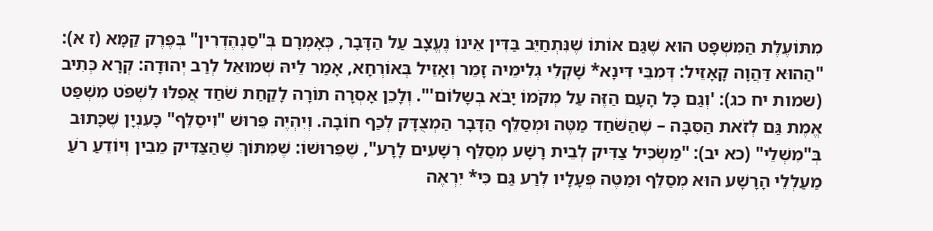מִתּוֹעֶלֶת הַמִּשְׁפָּט הוּא שֶׁגַּם אוֹתוֹ שֶׁנִּתְחַיֵּב בַּדִּין אֵינוֹ נֶעֱצָב עַל הַדָּבָר, כְּאָמְרָם בְּ"סַנְהֶדְרִין" בְּפֶרֶק קַמָּא (ז א): "הַהוּא דַּהֲוָה קָאָזֵיל: דְּמִבֵּי דִּינָא* שָׁקְלִי גְלִימֵיה זָמֵר וְאָזֵיל בְּאוֹרְחָא, אָמַר לֵיהּ שְׁמוּאֵל לְרַב יְהוּדָה: קְרָא כְּתִיב (שמות יח כג): 'וְגַם כָּל הָעָם הַזֶּה עַל מְקֹמוֹ יָבֹא בְשָלוֹם'". וְלָכֵן אָסְרָה תוֹרָה לָקַחַת שֹׁחַד אֲפִלּוּ לִשְׁפֹּט מִשְׁפַּט אֱמֶת גַּם לְזֹאת הַסִּבָּה – שֶׁהַשֹּׁחַד מַטֶּה וּמְסַלֵּף הַדָּבָר הַמְצֻדָּק לְכַף חוֹבָה. וְיִהְיֶה פֵּרוּשׁ "וִיסַלֵּף" כָּעִנְיָן שֶׁכָּתוּב בְּ"מִשְׁלֵי" (כא יב): "מַשְׂכִּיל צַדִּיק לְבֵית רָשָׁע מְסַלֵּף רְשָׁעִים לָרָע", שֶׁפֵּרוּשׁוֹ: שֶׁמִּתּוֹךְ שֶׁהַצַּדִּיק מֵבִין וְיוֹדֵעַ רֹעַ מַעַלְלֵי הָרָשָׁע הוּא מְסַלֵּף וּמַטֶּה פְּעָלָיו לְרַע גַּם כִּי* יִרְאֶה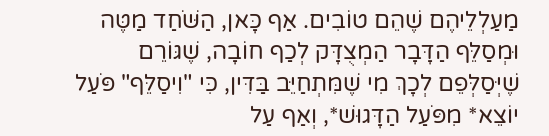מַעַלְלֵיהֶם שֶׁהֵם טוֹבִים. אַף כָּאן, הַשֹּׁחַד מַטֶּה וּמְסַלֵּף הַדָּבָר הַמְצֻדָּק לְכַף חוֹבָה, שֶׁגּוֹרֵם שֶׁיְּסַלְּפֵם לְכָךְ מִי שֶׁמִּתְחַיֵּב בַּדִּין, כִּי "וִיסַלֵּף" פֹּעַל יוֹצֵא* מִפֹּעַל הַדָּגוּשׁ*, וְאַף עַל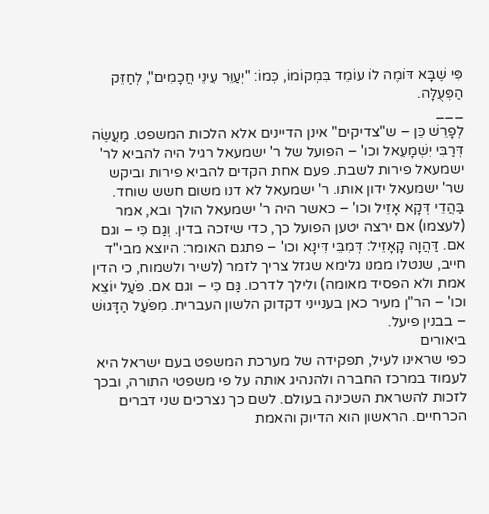פִּי שֶׁבָּא דּוֹמֶה לוֹ עוֹמֵד בִּמְקוֹמוֹ, כְּמוֹ: "יְעַוֵּר עֵינֵי חֲכָמִים", לְחַזֵּק הַפְּעֻלָּה.
___
לְפָרֵשׁ כֵּן – ש"צדיקים" אינן הדיינים אלא הלכות המשפט. מַעֲשֶׂה דְּרַבִּי יִשְׁמָעֵאל וכו' – הפועל של ר' ישמעאל רגיל היה להביא לר' ישמעאל פירות לשבת. פעם אחת הקדים להביא פירות וביקש שר' ישמעאל ידון אותו. ר' ישמעאל לא דנו משום חשש שוחד. בַּהֲדֵי דְּקָא אָזֵיל וכו' – כאשר היה ר' ישמעאל הולך ובא, אמר (לעצמו) אם ירצה יטען הפועל כך, כדי שיזכה בדין. וְגַם כִּי – וגם אם. דַּהֲוָה קָאָזֵיל: דְּמִבֵּי דִּינָא וכו' – פתגם האומר: היוצא מבי"ד חייב, שנטלו ממנו גלימא שגזל צריך לזמר (לשיר ולשמוח, כי הדין אמת ולא הפסיד מאומה) ולילך לדרכו. גַּם כִּי – וגם אם. פֹּעַל יוֹצֵא וכו' – הר"ן מעיר כאן בענייני דקדוק הלשון העברית. מִפֹּעַל הַדָּגוּשׁ – בבנין פיעל.
ביאורים
כפי שראינו לעיל, תפקידה של מערכת המשפט בעם ישראל היא לעמוד במרכז החברה ולהנהיג אותה על פי משפטי התורה, ובכך לזכות להשראת השכינה בעולם. לשם כך נצרכים שני דברים הכרחיים. הראשון הוא הדיוק והאמת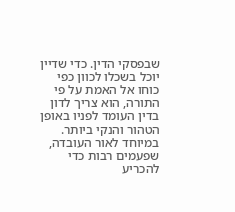שבפסקי הדין. כדי שדיין יוכל בשכלו לכוון כפי כוחו אל האמת על פי התורה, הוא צריך לדון בדין העומד לפניו באופן הטהור והנקי ביותר. במיוחד לאור העובדה, שפעמים רבות כדי להכריע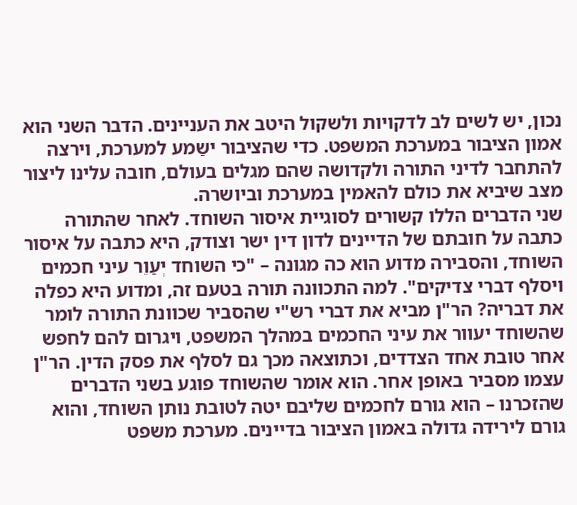נכון, יש לשים לב לדקויות ולשקול היטב את העניינים. הדבר השני הוא אמון הציבור במערכת המשפט. כדי שהציבור ישַמע למערכת, וירצה להתחבר לדיני התורה ולקדושה שהם מגלים בעולם, חובה עלינו ליצור מצב שיביא את כולם להאמין במערכת וביושרה.
שני הדברים הללו קשורים לסוגיית איסור השוחד. לאחר שהתורה כתבה על חובתם של הדיינים לדון דין ישר וצודק, היא כתבה על איסור השוחד, והסבירה מדוע הוא כה מגונה – "כי השוחד יְעַוֵר עיני חכמים ויסלף דברי צדיקים". למה התכוונה תורה בטעם זה, ומדוע היא כפלה את דבריה? הר"ן מביא את דברי רש"י שהסביר שכוונת התורה לומר שהשוחד יעוור את עיני החכמים במהלך המשפט, ויגרום להם לחפש אחר טובת אחד הצדדים, וכתוצאה מכך גם לסלף את פסק הדין. הר"ן עצמו מסביר באופן אחר. הוא אומר שהשוחד פוגע בשני הדברים שהזכרנו – הוא גורם לחכמים שליבם יטה לטובת נותן השוחד, והוא גורם לירידה גדולה באמון הציבור בדיינים. מערכת משפט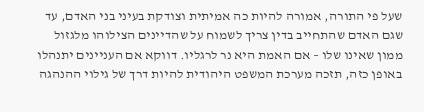שעל פי התורה, אמורה להיות כה אמיתית וצודקת בעיני בני האדם, עד שגם האדם שהתחייב בדין צריך לשמוח על שהדיינים הצילוהו מלגזול ממון שאינו שלו – אם האמת היא נר לרגליו. דווקא אם העניינים יתנהלו באופן כזה, תזכה מערכת המשפט היהודית להיות דרך של גילוי ההנהגה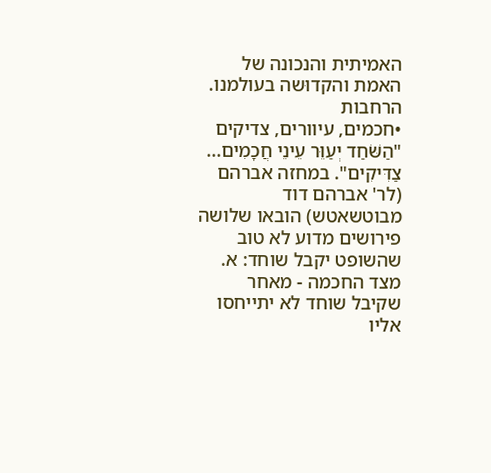האמיתית והנכונה של האמת והקדוּשה בעולמנו.
הרחבות
•חכמים, עיוורים, צדיקים
"הַשֹּׁחַד יְעַוֵּר עֵינֵי חֲכָמִים... צַדִּיקִים". במחזה אברהם (לר' אברהם דוד מבוטשאטש) הובאו שלושה פירושים מדוע לא טוב שהשופט יקבל שוחד: א. מצד החכמה - מאחר שקיבל שוחד לא יתייחסו אליו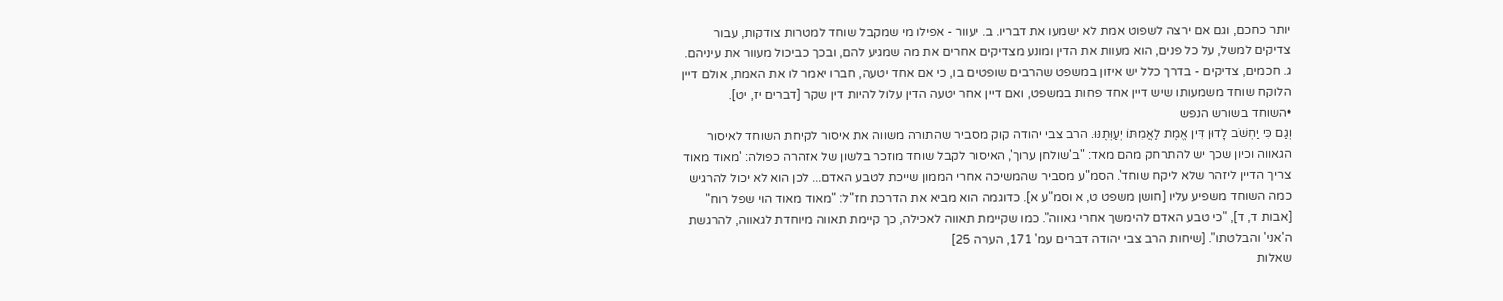יותר כחכם, וגם אם ירצה לשפוט אמת לא ישמעו את דבריו. ב. יעוור - אפילו מי שמקבל שוחד למטרות צודקות, עבור צדיקים למשל, על כל פנים, הוא מעוות את הדין ומונע מצדיקים אחרים את מה שמגיע להם, ובכך כביכול מעוור את עיניהם. ג. חכמים, צדיקים - בדרך כלל יש איזון במשפט שהרבים שופטים בו, כי אם אחד יטעה, חברו יאמר לו את האמת, אולם דיין הלוקח שוחד משמעותו שיש דיין אחד פחות במשפט, ואם דיין אחר יטעה הדין עלול להיות דין שקר [דברים יז, יט].
•השוחד בשורש הנפש
וְגַם כִּי יַחְשֹׁב לָדוּן דִּין אֱמֶת לַאֲמִתּוֹ יְעַוְּתֶנּוּ. הרב צבי יהודה קוק מסביר שהתורה משווה את איסור לקיחת השוחד לאיסור הגאווה וכיון שכך יש להתרחק מהם מאד: "ב'שולחן ערוך', האיסור לקבל שוחד מוזכר בלשון של אזהרה כפולה: 'מאוד מאוד צריך הדיין ליזהר שלא ליקח שוחד'. הסמ"ע מסביר שהמשיכה אחרי הממון שייכת לטבע האדם... לכן הוא לא יכול להרגיש כמה השוחד משפיע עליו [חושן משפט ט, א וסמ"ע א]. כדוגמה הוא מביא את הדרכת חז"ל: "מאוד מאוד הוי שפל רוח" [אבות ד, ד], "כי טבע האדם להימשך אחרי גאווה". כמו שקיימת תאווה לאכילה, כך קיימת תאווה מיוחדת לגאווה, להרגשת ה'אני' והבלטתו". [שיחות הרב צבי יהודה דברים עמ' 171, הערה 25]
שאלות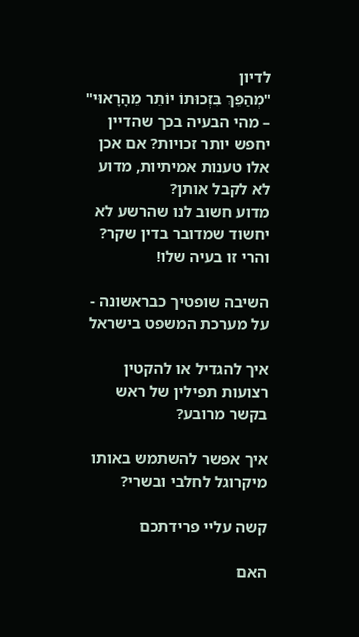לדיון
"מְהַפֵּךְ בִּזְכוּתוֹ יוֹתֵר מֵהָרָאוּי" – מהי הבעיה בכך שהדיין יחפש יותר זכויות? אם אכן אלו טענות אמיתיות, מדוע לא לקבל אותן?
מדוע חשוב לנו שהרשע לא יחשוד שמדובר בדין שקר? והרי זו בעיה שלו!

השיבה שופטיך כבראשונה - על מערכת המשפט בישראל

איך להגדיל או להקטין רצועות תפילין של ראש בקשר מרובע?

איך אפשר להשתמש באותו מיקרוגל לחלבי ובשרי?

קשה עליי פרידתכם

האם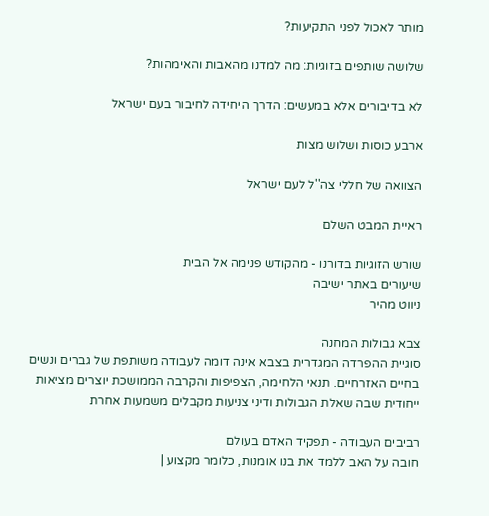מותר לאכול לפני התקיעות?

שלושה שותפים בזוגיות: מה למדנו מהאבות והאימהות?

לא בדיבורים אלא במעשים: הדרך היחידה לחיבור בעם ישראל

ארבע כוסות ושלוש מצות

הצוואה של חללי צה''ל לעם ישראל

ראיית המבט השלם

שורש הזוגיות בדורנו - מהקודש פנימה אל הבית
שיעורים באתר ישיבה
ניווט מהיר

צבא גבולות המחנה
סוגיית ההפרדה המגדרית בצבא אינה דומה לעבודה משותפת של גברים ונשים בחיים האזרחיים. תנאי הלחימה, הצפיפות והקרבה הממושכת יוצרים מציאות ייחודית שבה שאלת הגבולות ודיני צניעות מקבלים משמעות אחרת

רביבים העבודה - תפקיד האדם בעולם
חובה על האב ללמד את בנו אומנות, כלומר מקצוע |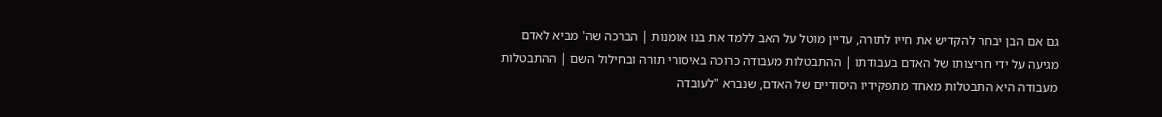גם אם הבן יבחר להקדיש את חייו לתורה, עדיין מוטל על האב ללמד את בנו אומנות | הברכה שה' מביא לאדם מגיעה על ידי חריצותו של האדם בעבודתו | ההתבטלות מעבודה כרוכה באיסורי תורה ובחילול השם | ההתבטלות מעבודה היא התבטלות מאחד מתפקידיו היסודיים של האדם, שנברא "לעובדה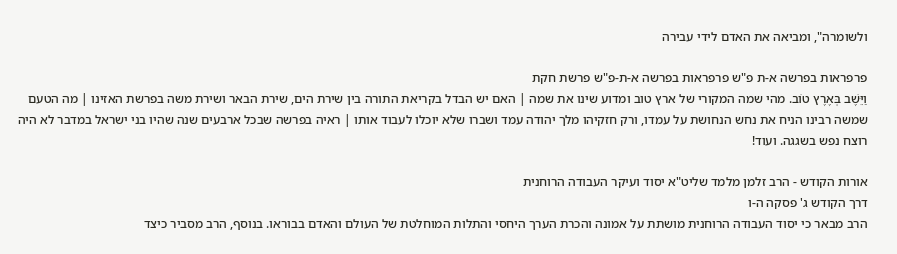ולשומרה", ומביאה את האדם לידי עבירה

פרפראות בפרשה א-ת פ"ש פרפראות בפרשה א-ת-פ"ש פרשת חקת
וַיֵּשֶׁב בְּאֶרֶץ טוֹב. מהי שמה המקורי של ארץ טוב ומדוע שינו את שמה | האם יש הבדל בקריאת התורה בין שירת הים, שירת הבאר ושירת משה בפרשת האזינו | מה הטעם שמשה רבינו הניח את נחש הנחושת על עמדו, ורק חזקיהו מלך יהודה עמד ושברו שלא יוכלו לעבוד אותו | ראיה בפרשה שבכל ארבעים שנה שהיו בני ישראל במדבר לא היה רוצח נפש בשגגה. ועוד!

אורות הקודש - הרב זלמן מלמד שליט"א יסוד ועיקר העבודה הרוחנית
דרך הקודש ג' פסקה ה-ו
הרב מבאר כי יסוד העבודה הרוחנית מושתת על אמונה והכרת הערך היחסי והתלות המוחלטת של העולם והאדם בבוראו. בנוסף, הרב מסביר כיצד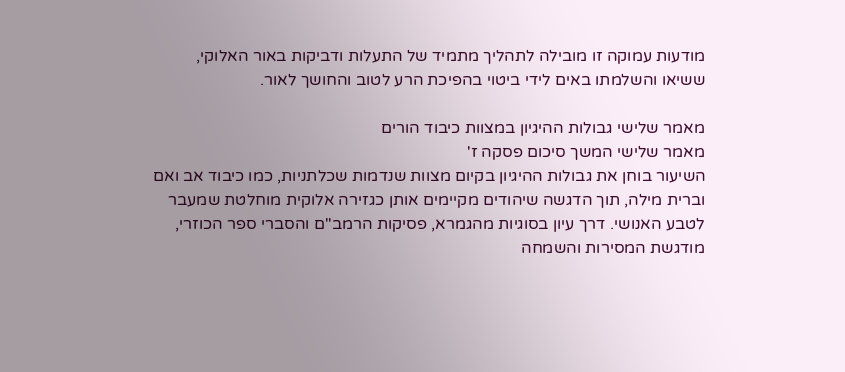מודעות עמוקה זו מובילה לתהליך מתמיד של התעלות ודביקות באור האלוקי, ששיאו והשלמתו באים לידי ביטוי בהפיכת הרע לטוב והחושך לאור.

מאמר שלישי גבולות ההיגיון במצוות כיבוד הורים
מאמר שלישי המשך סיכום פסקה ז'
השיעור בוחן את גבולות ההיגיון בקיום מצוות שנדמות שכלתניות, כמו כיבוד אב ואם וברית מילה, תוך הדגשה שיהודים מקיימים אותן כגזירה אלוקית מוחלטת שמעבר לטבע האנושי. דרך עיון בסוגיות מהגמרא, פסיקות הרמב"ם והסברי ספר הכוזרי, מודגשת המסירות והשמחה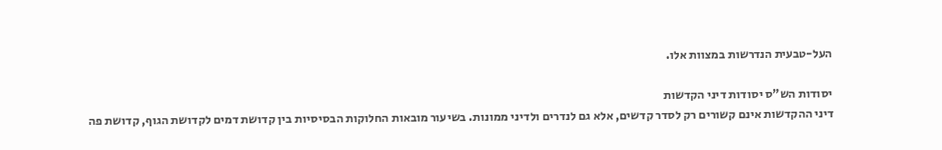העל-טבעית הנדרשות במצוות אלו.

יסודות הש"ס יסודות דיני הקדשות
דיני ההקדשות אינם קשורים רק לסדר קדשים, אלא גם לנדרים ולדיני ממונות. בשיעור מובאות החלוקות הבסיסיות בין קדושת דמים לקדושת הגוף, קדושת פה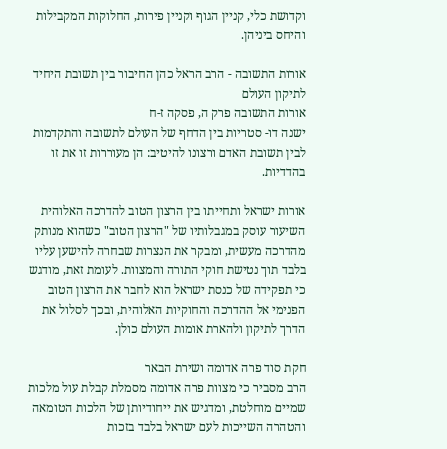וקדושת כלי, קניין הגוף וקניין פירות, החלוקות המקבילות והיחס ביניהן.

אורות התשובה - הרב הראל כהן החיבור בין תשובת היחיד לתיקון העולם
אורות התשובה פרק ה, פסקה ז-ח
ישנה דו- סטריות בין הדחף של העולם לתשובה והתקדמות לבין תשובת האדם ורצונו להיטיב: הן מעוררות זו את זו בהדדיות.

אורות ישראל ותחייתו בין הרצון הטוב להדרכה האלוהית
השיעור עוסק במגבלותיו של "הרצון הטוב" כשהוא מנותק מהדרכה מעשית, ומבקר את הנצרות שבחרה להישען עליו בלבד תוך נטישת חוקי התורה והמצוות. לעומת זאת, מודגש כי תפקידה של כנסת ישראל הוא לחבר את הרצון הטוב הפנימי אל ההדרכה והחוקיות האלוהית, ובכך לסלול את הדרך לתיקון ולהארת אומות העולם כולן.

חקת סוד פרה אדומה ושירת הבאר
הרב מסביר כי מצוות פרה אדומה מסמלת קבלת עול מלכות שמיים מוחלטת, ומדגיש את ייחודיותן של הלכות הטומאה והטהרה השייכות לעם ישראל בלבד בזכות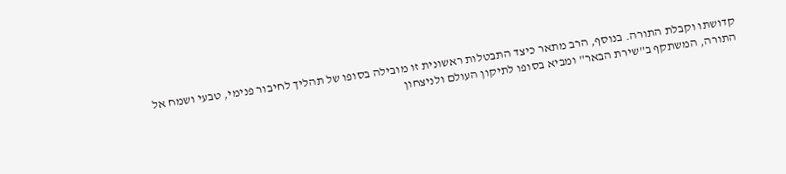קדושתו וקבלת התורה. בנוסף, הרב מתאר כיצד התבטלות ראשונית זו מובילה בסופו של תהליך לחיבור פנימי, טבעי ושמח אל התורה, המשתקף ב"שירת הבאר" ומביא בסופו לתיקון העולם ולניצחון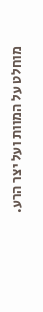מוחלט על המוות ועל יצר הרע.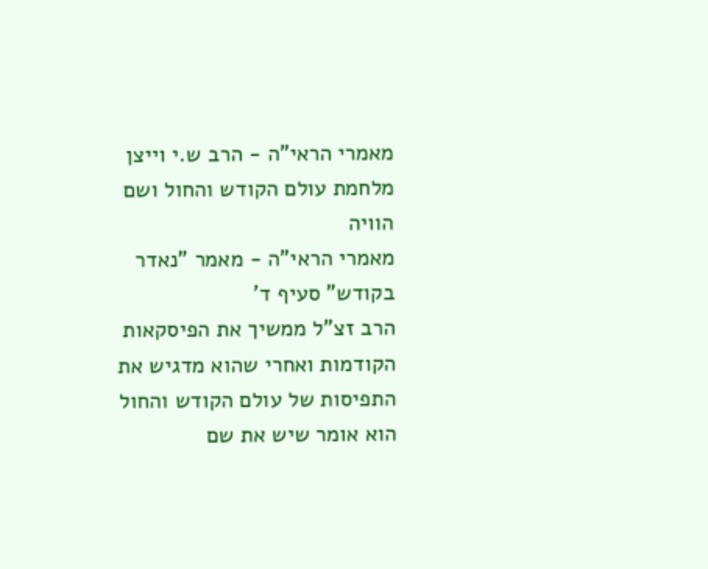מאמרי הראי"ה - הרב ש.י וייצן מלחמת עולם הקודש והחול ושם הוויה
מאמרי הראי"ה - מאמר "נאדר בקודש" סעיף ד'
הרב זצ"ל ממשיך את הפיסקאות הקודמות ואחרי שהוא מדגיש את התפיסות של עולם הקודש והחול הוא אומר שיש את שם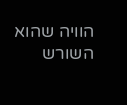הוויה שהוא השורש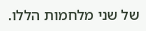של שני מלחמות הללו.